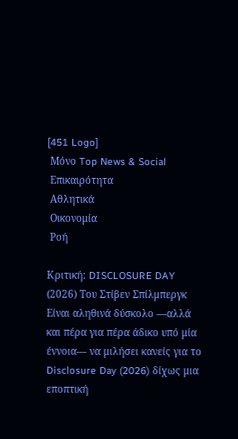[451 Logo]
 Μόνο Top News & Social
 Επικαιρότητα
 Αθλητικά
 Οικονομία
 Ροή

Κριτική: DISCLOSURE DAY (2026) Του Στίβεν Σπίλμπεργκ Είναι αληθινά δύσκολο —αλλά και πέρα για πέρα άδικο υπό μία έννοια— να μιλήσει κανείς για το Disclosure Day (2026) δίχως μια εποπτική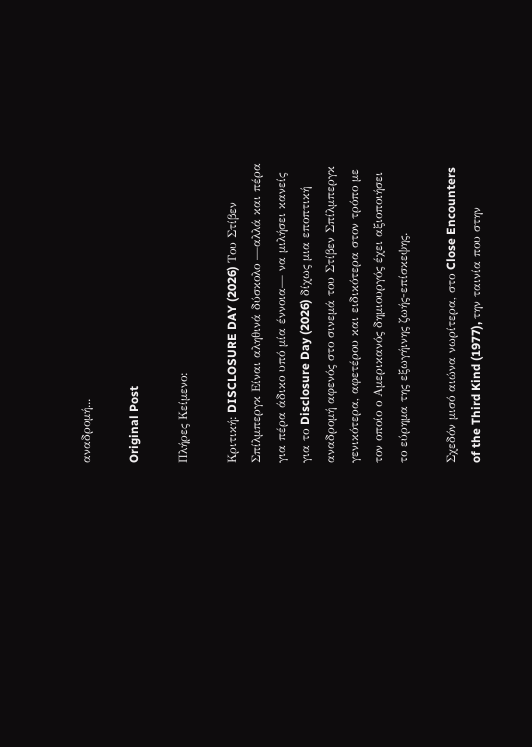αναδρομή...

Original Post

Πλήρες Κείμενο:

Κριτική: DISCLOSURE DAY (2026) Του Στίβεν Σπίλμπεργκ Είναι αληθινά δύσκολο —αλλά και πέρα για πέρα άδικο υπό μία έννοια— να μιλήσει κανείς για το Disclosure Day (2026) δίχως μια εποπτική αναδρομή αφενός στο σινεμά του Στίβεν Σπίλμπεργκ γενικότερα, αφετέρου και ειδικότερα στον τρόπο με τον οποίο ο Αμερικανός δημιουργός έχει αξιοποιήσει το εύρημα της εξωγήινης ζωής-επίσκεψης.

Σχεδόν μισό αιώνα νωρίτερα, στο Close Encounters of the Third Kind (1977), την ταινία που στην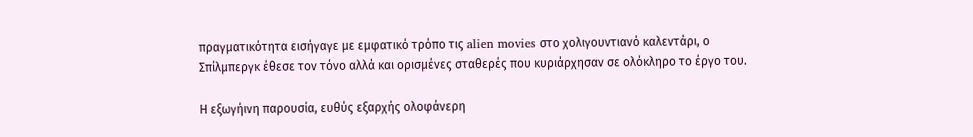πραγματικότητα εισήγαγε με εμφατικό τρόπο τις alien movies στο χολιγουντιανό καλεντάρι, ο Σπίλμπεργκ έθεσε τον τόνο αλλά και ορισμένες σταθερές που κυριάρχησαν σε ολόκληρο το έργο του.

Η εξωγήινη παρουσία, ευθύς εξαρχής ολοφάνερη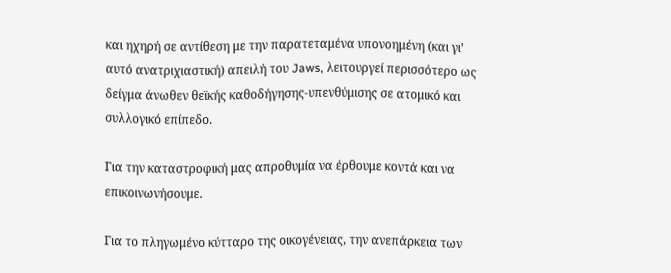και ηχηρή σε αντίθεση με την παρατεταμένα υπονοημένη (και γι’ αυτό ανατριχιαστική) απειλή του Jaws, λειτουργεί περισσότερο ως δείγμα άνωθεν θεϊκής καθοδήγησης-υπενθύμισης σε ατομικό και συλλογικό επίπεδο.

Για την καταστροφική μας απροθυμία να έρθουμε κοντά και να επικοινωνήσουμε.

Για το πληγωμένο κύτταρο της οικογένειας, την ανεπάρκεια των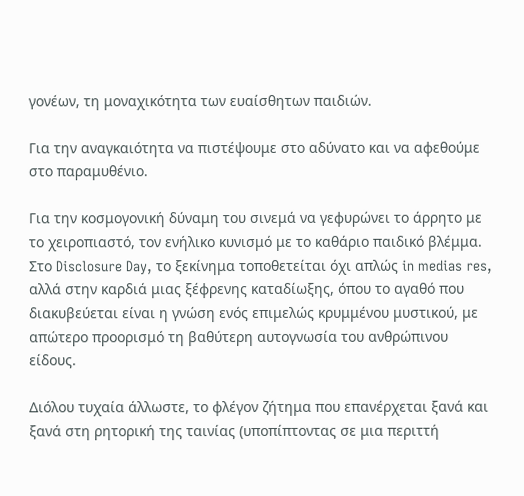γονέων, τη μοναχικότητα των ευαίσθητων παιδιών.

Για την αναγκαιότητα να πιστέψουμε στο αδύνατο και να αφεθούμε στο παραμυθένιο.

Για την κοσμογονική δύναμη του σινεμά να γεφυρώνει το άρρητο με το χειροπιαστό, τον ενήλικο κυνισμό με το καθάριο παιδικό βλέμμα. Στο Disclosure Day, το ξεκίνημα τοποθετείται όχι απλώς in medias res, αλλά στην καρδιά μιας ξέφρενης καταδίωξης, όπου το αγαθό που διακυβεύεται είναι η γνώση ενός επιμελώς κρυμμένου μυστικού, με απώτερο προορισμό τη βαθύτερη αυτογνωσία του ανθρώπινου είδους.

Διόλου τυχαία άλλωστε, το φλέγον ζήτημα που επανέρχεται ξανά και ξανά στη ρητορική της ταινίας (υποπίπτοντας σε μια περιττή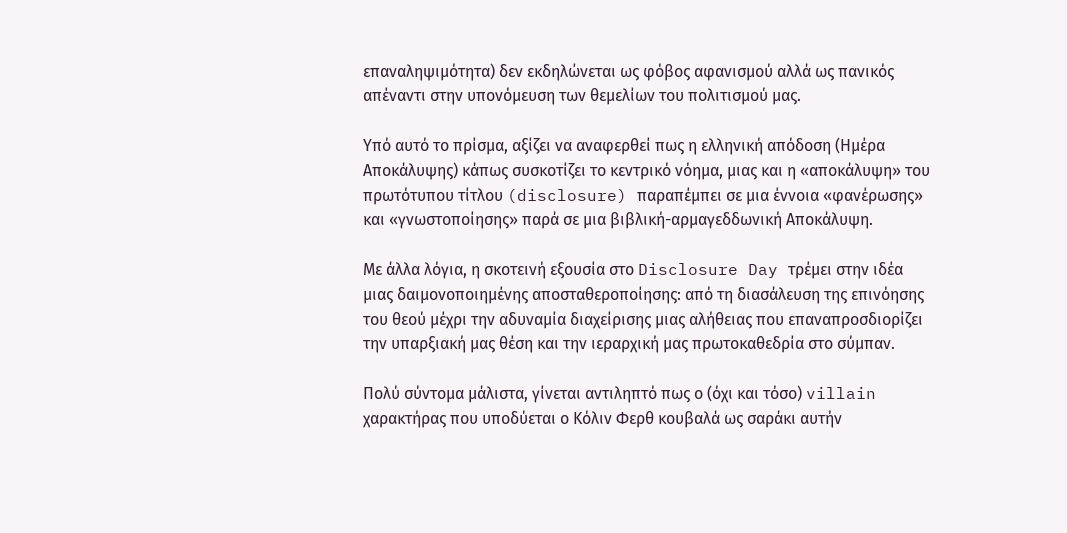επαναληψιμότητα) δεν εκδηλώνεται ως φόβος αφανισμού αλλά ως πανικός απέναντι στην υπονόμευση των θεμελίων του πολιτισμού μας.

Υπό αυτό το πρίσμα, αξίζει να αναφερθεί πως η ελληνική απόδοση (Ημέρα Αποκάλυψης) κάπως συσκοτίζει το κεντρικό νόημα, μιας και η «αποκάλυψη» του πρωτότυπου τίτλου (disclosure) παραπέμπει σε μια έννοια «φανέρωσης» και «γνωστοποίησης» παρά σε μια βιβλική-αρμαγεδδωνική Αποκάλυψη.

Με άλλα λόγια, η σκοτεινή εξουσία στο Disclosure Day τρέμει στην ιδέα μιας δαιμονοποιημένης αποσταθεροποίησης: από τη διασάλευση της επινόησης του θεού μέχρι την αδυναμία διαχείρισης μιας αλήθειας που επαναπροσδιορίζει την υπαρξιακή μας θέση και την ιεραρχική μας πρωτοκαθεδρία στο σύμπαν.

Πολύ σύντομα μάλιστα, γίνεται αντιληπτό πως ο (όχι και τόσο) villain χαρακτήρας που υποδύεται ο Κόλιν Φερθ κουβαλά ως σαράκι αυτήν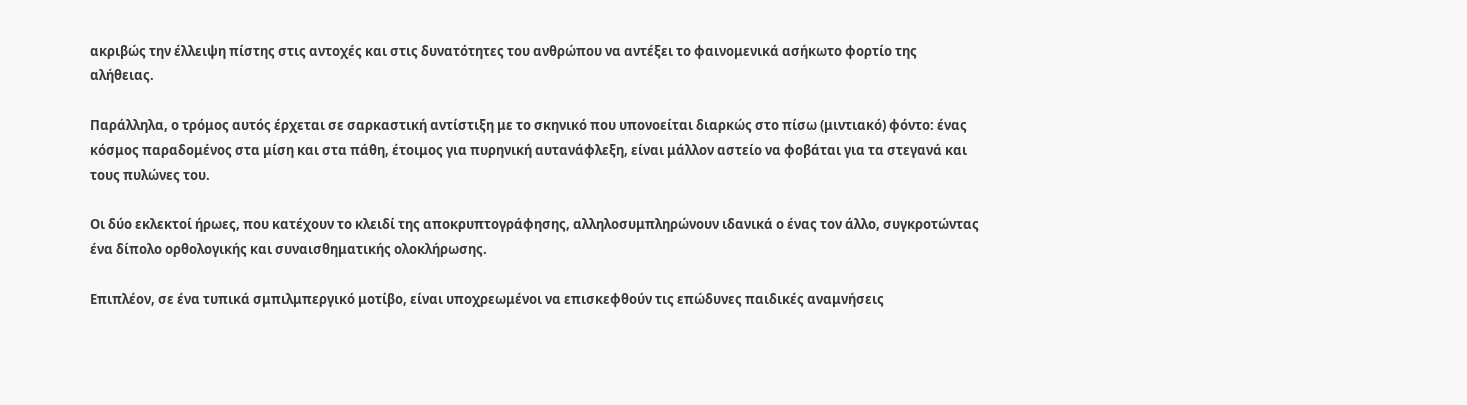ακριβώς την έλλειψη πίστης στις αντοχές και στις δυνατότητες του ανθρώπου να αντέξει το φαινομενικά ασήκωτο φορτίο της αλήθειας.

Παράλληλα, ο τρόμος αυτός έρχεται σε σαρκαστική αντίστιξη με το σκηνικό που υπονοείται διαρκώς στο πίσω (μιντιακό) φόντο: ένας κόσμος παραδομένος στα μίση και στα πάθη, έτοιμος για πυρηνική αυτανάφλεξη, είναι μάλλον αστείο να φοβάται για τα στεγανά και τους πυλώνες του.

Οι δύο εκλεκτοί ήρωες, που κατέχουν το κλειδί της αποκρυπτογράφησης, αλληλοσυμπληρώνουν ιδανικά ο ένας τον άλλο, συγκροτώντας ένα δίπολο ορθολογικής και συναισθηματικής ολοκλήρωσης.

Επιπλέον, σε ένα τυπικά σμπιλμπεργικό μοτίβο, είναι υποχρεωμένοι να επισκεφθούν τις επώδυνες παιδικές αναμνήσεις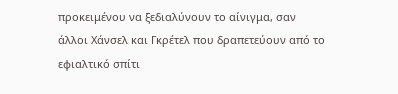προκειμένου να ξεδιαλύνουν το αίνιγμα, σαν άλλοι Χάνσελ και Γκρέτελ που δραπετεύουν από το εφιαλτικό σπίτι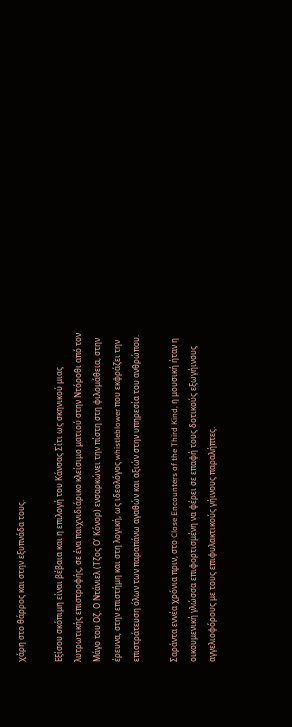χάρη στο θάρρος και στην εξυπνάδα τους.

Εξίσου σκόπιμη είναι βέβαια και η επιλογή του Κάνσας Σίτι ως σκηνικού μιας λυτρωτικής επιστροφής, σε ένα παιχνιδιάρικο κλείσιμο ματιού στην Ντόροθι από τον Μάγο του Οζ. Ο Ντάνιελ (Τζος Ο’ Κόνορ) ενσαρκώνει την πίστη στη φιλομάθεια, στην έρευνα, στην επιστήμη και στη λογική, ως ιδεολόγος whistleblower που εκφράζει την επιστράτευση όλων των παραπάνω αγαθών και αξιών στην υπηρεσία του ανθρώπου.

Σαράντα εννέα χρόνια πριν, στο Close Encounters of the Third Kind, η μουσική ήταν η οικουμενική γλώσσα επιφορτισμένη να φέρει σε επαφή τους δοτικούς εξωγήινους αγγελιοφόρους με τους επιφυλακτικούς γήινους παραλήπτες.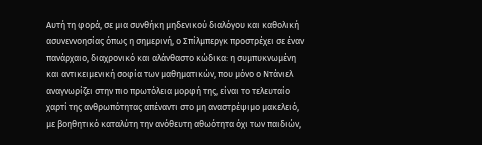Αυτή τη φορά, σε μια συνθήκη μηδενικού διαλόγου και καθολική ασυνεννοησίας όπως η σημερινή, ο Σπίλμπεργκ προστρέχει σε έναν πανάρχαιο, διαχρονικό και αλάνθαστο κώδικα: η συμπυκνωμένη και αντικειμενική σοφία των μαθηματικών, που μόνο ο Ντάνιελ αναγνωρίζει στην πιο πρωτόλεια μορφή της, είναι το τελευταίο χαρτί της ανθρωπότητας απέναντι στο μη αναστρέψιμο μακελειό, με βοηθητικό καταλύτη την ανόθευτη αθωότητα όχι των παιδιών,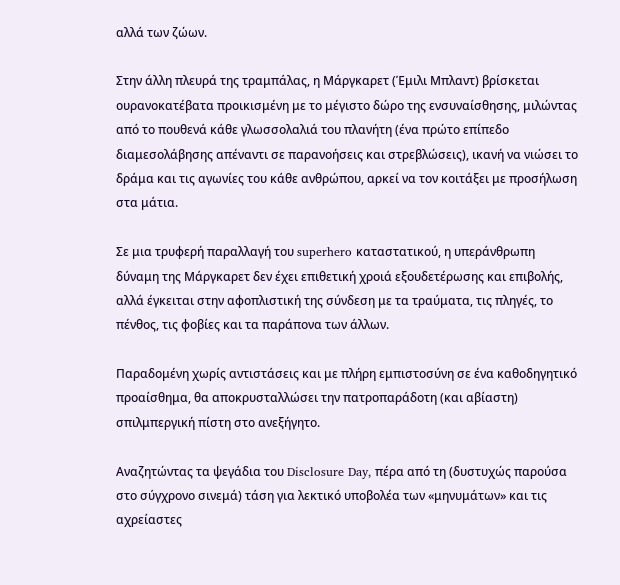αλλά των ζώων.

Στην άλλη πλευρά της τραμπάλας, η Μάργκαρετ (Έμιλι Μπλαντ) βρίσκεται ουρανοκατέβατα προικισμένη με το μέγιστο δώρο της ενσυναίσθησης, μιλώντας από το πουθενά κάθε γλωσσολαλιά του πλανήτη (ένα πρώτο επίπεδο διαμεσολάβησης απέναντι σε παρανοήσεις και στρεβλώσεις), ικανή να νιώσει το δράμα και τις αγωνίες του κάθε ανθρώπου, αρκεί να τον κοιτάξει με προσήλωση στα μάτια.

Σε μια τρυφερή παραλλαγή του superhero καταστατικού, η υπεράνθρωπη δύναμη της Μάργκαρετ δεν έχει επιθετική χροιά εξουδετέρωσης και επιβολής, αλλά έγκειται στην αφοπλιστική της σύνδεση με τα τραύματα, τις πληγές, το πένθος, τις φοβίες και τα παράπονα των άλλων.

Παραδομένη χωρίς αντιστάσεις και με πλήρη εμπιστοσύνη σε ένα καθοδηγητικό προαίσθημα, θα αποκρυσταλλώσει την πατροπαράδοτη (και αβίαστη) σπιλμπεργική πίστη στο ανεξήγητο.

Αναζητώντας τα ψεγάδια του Disclosure Day, πέρα από τη (δυστυχώς παρούσα στο σύγχρονο σινεμά) τάση για λεκτικό υποβολέα των «μηνυμάτων» και τις αχρείαστες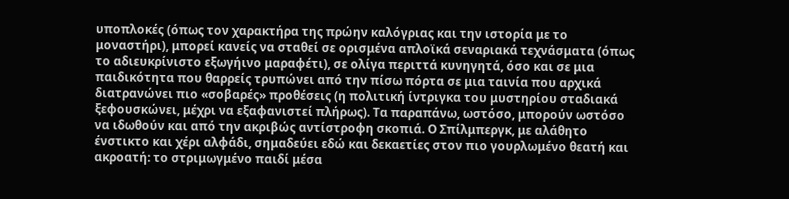υποπλοκές (όπως τον χαρακτήρα της πρώην καλόγριας και την ιστορία με το μοναστήρι), μπορεί κανείς να σταθεί σε ορισμένα απλοϊκά σεναριακά τεχνάσματα (όπως το αδιευκρίνιστο εξωγήινο μαραφέτι), σε ολίγα περιττά κυνηγητά, όσο και σε μια παιδικότητα που θαρρείς τρυπώνει από την πίσω πόρτα σε μια ταινία που αρχικά διατρανώνει πιο «σοβαρές» προθέσεις (η πολιτική ίντριγκα του μυστηρίου σταδιακά ξεφουσκώνει, μέχρι να εξαφανιστεί πλήρως). Τα παραπάνω, ωστόσο, μπορούν ωστόσο να ιδωθούν και από την ακριβώς αντίστροφη σκοπιά. Ο Σπίλμπεργκ, με αλάθητο ένστικτο και χέρι αλφάδι, σημαδεύει εδώ και δεκαετίες στον πιο γουρλωμένο θεατή και ακροατή: το στριμωγμένο παιδί μέσα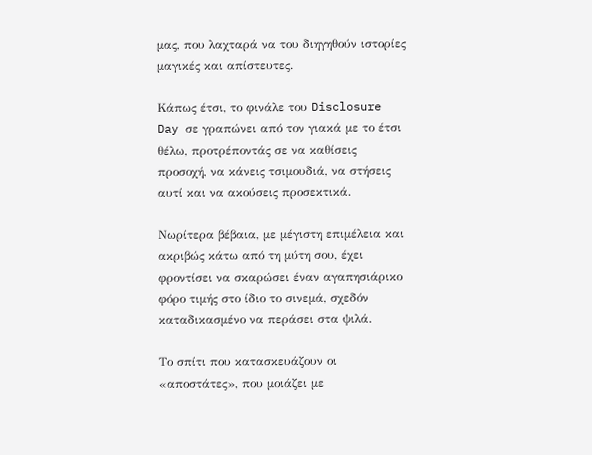μας, που λαχταρά να του διηγηθούν ιστορίες μαγικές και απίστευτες.

Κάπως έτσι, το φινάλε του Disclosure Day σε γραπώνει από τον γιακά με το έτσι θέλω, προτρέποντάς σε να καθίσεις προσοχή, να κάνεις τσιμουδιά, να στήσεις αυτί και να ακούσεις προσεκτικά.

Νωρίτερα βέβαια, με μέγιστη επιμέλεια και ακριβώς κάτω από τη μύτη σου, έχει φροντίσει να σκαρώσει έναν αγαπησιάρικο φόρο τιμής στο ίδιο το σινεμά, σχεδόν καταδικασμένο να περάσει στα ψιλά.

Το σπίτι που κατασκευάζουν οι «αποστάτες», που μοιάζει με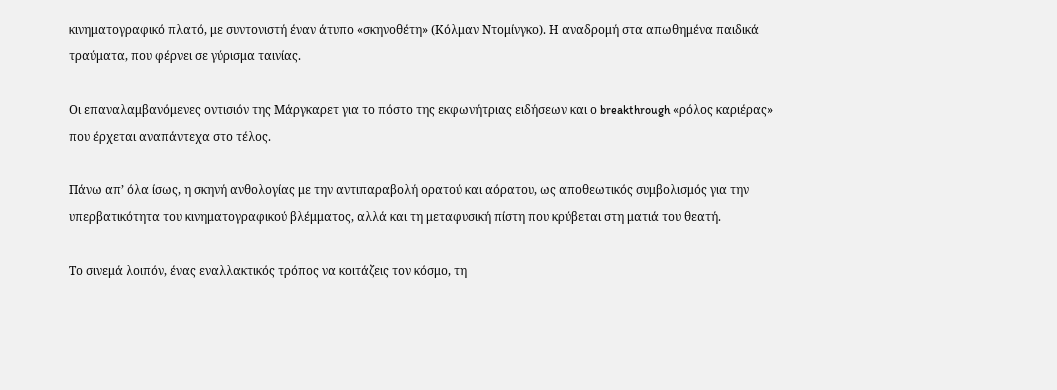κινηματογραφικό πλατό, με συντονιστή έναν άτυπο «σκηνοθέτη» (Κόλμαν Ντομίνγκο). Η αναδρομή στα απωθημένα παιδικά τραύματα, που φέρνει σε γύρισμα ταινίας.

Οι επαναλαμβανόμενες οντισιόν της Μάργκαρετ για το πόστο της εκφωνήτριας ειδήσεων και ο breakthrough «ρόλος καριέρας» που έρχεται αναπάντεχα στο τέλος.

Πάνω απ’ όλα ίσως, η σκηνή ανθολογίας με την αντιπαραβολή ορατού και αόρατου, ως αποθεωτικός συμβολισμός για την υπερβατικότητα του κινηματογραφικού βλέμματος, αλλά και τη μεταφυσική πίστη που κρύβεται στη ματιά του θεατή.

Το σινεμά λοιπόν, ένας εναλλακτικός τρόπος να κοιτάζεις τον κόσμο, τη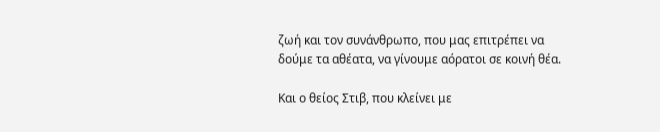ζωή και τον συνάνθρωπο, που μας επιτρέπει να δούμε τα αθέατα, να γίνουμε αόρατοι σε κοινή θέα.

Και ο θείος Στιβ, που κλείνει με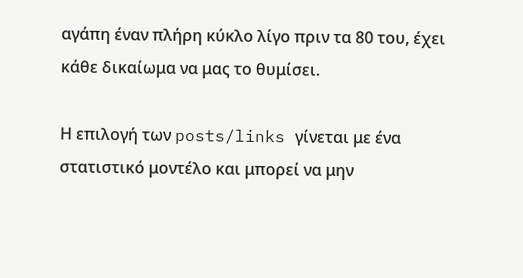αγάπη έναν πλήρη κύκλο λίγο πριν τα 80 του, έχει κάθε δικαίωμα να μας το θυμίσει.

Η επιλογή των posts/links γίνεται με ένα στατιστικό μοντέλο και μπορεί να μην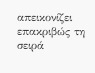απεικονίζει επακριβώς τη σειρά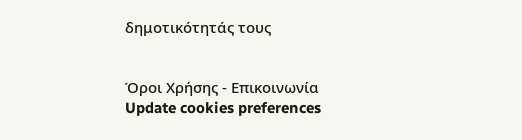δημοτικότητάς τους


Όροι Χρήσης - Επικοινωνία
Update cookies preferences